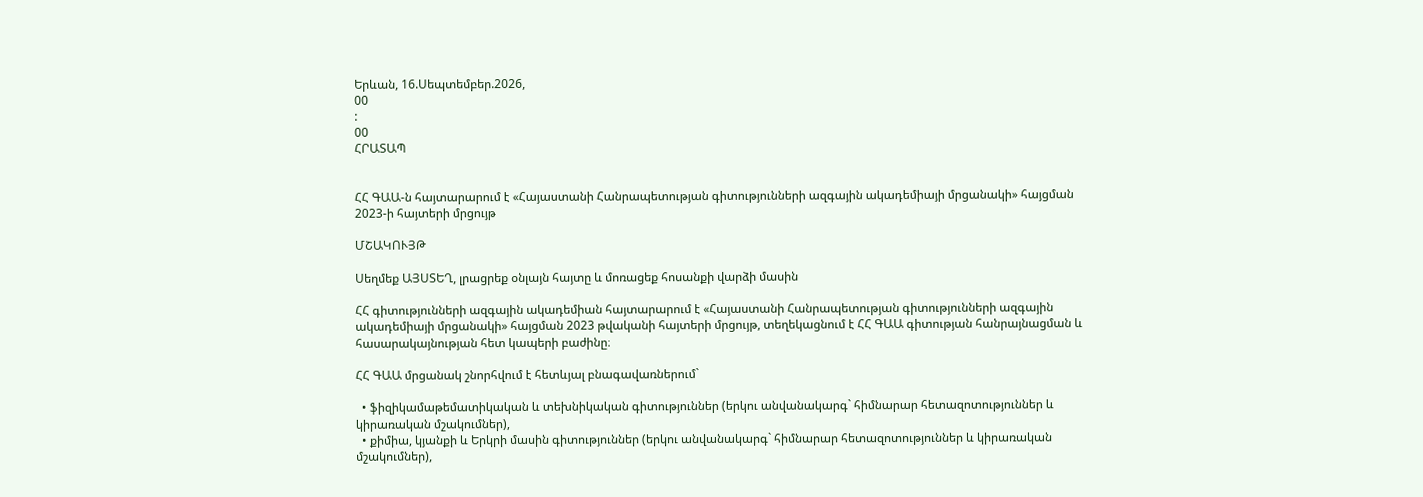Երևան, 16.Սեպտեմբեր.2026,
00
:
00
ՀՐԱՏԱՊ


ՀՀ ԳԱԱ-ն հայտարարում է «Հայաստանի Հանրապետության գիտությունների ազգային ակադեմիայի մրցանակի» հայցման 2023-ի հայտերի մրցույթ

ՄՇԱԿՈՒՅԹ

Սեղմեք ԱՅՍՏԵՂ, լրացրեք օնլայն հայտը և մոռացեք հոսանքի վարձի մասին

ՀՀ գիտությունների ազգային ակադեմիան հայտարարում է «Հայաստանի Հանրապետության գիտությունների ազգային ակադեմիայի մրցանակի» հայցման 2023 թվականի հայտերի մրցույթ, տեղեկացնում է ՀՀ ԳԱԱ գիտության հանրայնացման և հասարակայնության հետ կապերի բաժինը։

ՀՀ ԳԱԱ մրցանակ շնորհվում է հետևյալ բնագավառներում`

  • ֆիզիկամաթեմատիկական և տեխնիկական գիտություններ (երկու անվանակարգ` հիմնարար հետազոտություններ և կիրառական մշակումներ),
  • քիմիա, կյանքի և Երկրի մասին գիտություններ (երկու անվանակարգ` հիմնարար հետազոտություններ և կիրառական մշակումներ),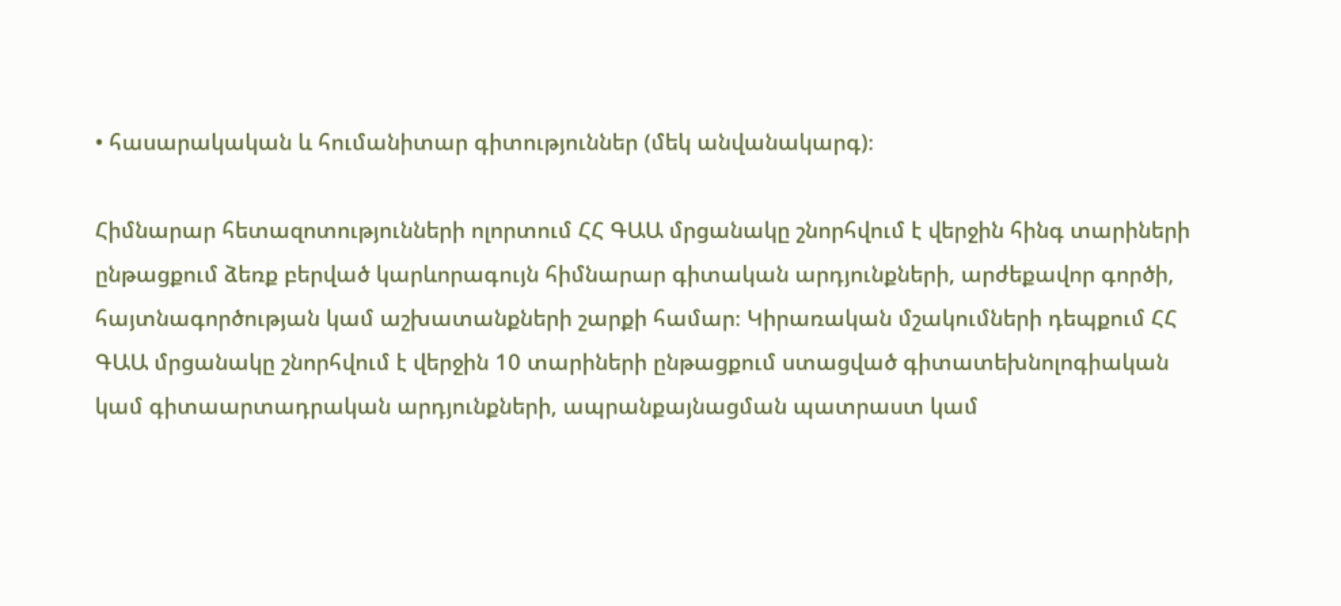• հասարակական և հումանիտար գիտություններ (մեկ անվանակարգ)։

Հիմնարար հետազոտությունների ոլորտում ՀՀ ԳԱԱ մրցանակը շնորհվում է վերջին հինգ տարիների ընթացքում ձեռք բերված կարևորագույն հիմնարար գիտական արդյունքների, արժեքավոր գործի, հայտնագործության կամ աշխատանքների շարքի համար։ Կիրառական մշակումների դեպքում ՀՀ ԳԱԱ մրցանակը շնորհվում է վերջին 10 տարիների ընթացքում ստացված գիտատեխնոլոգիական կամ գիտաարտադրական արդյունքների, ապրանքայնացման պատրաստ կամ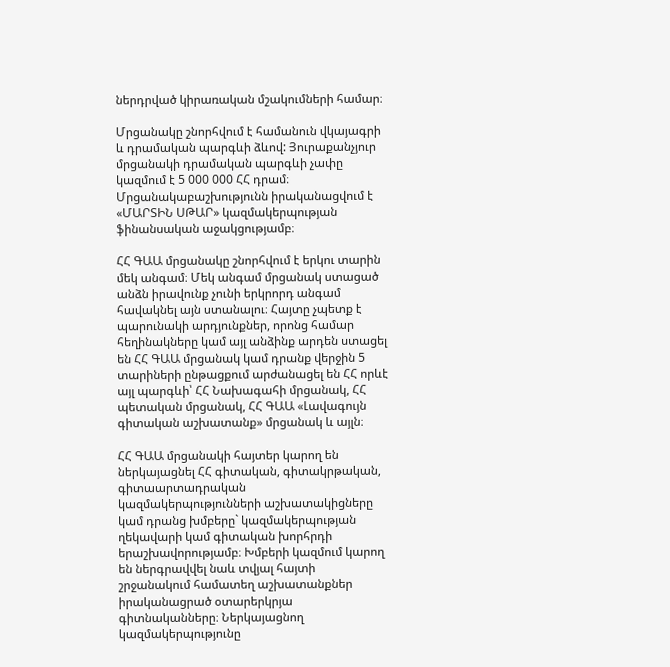ներդրված կիրառական մշակումների համար։

Մրցանակը շնորհվում է համանուն վկայագրի և դրամական պարգևի ձևով: Յուրաքանչյուր մրցանակի դրամական պարգևի չափը կազմում է 5 000 000 ՀՀ դրամ։ Մրցանակաբաշխությունն իրականացվում է «ՄԱՐՏԻՆ ՍԹԱՐ» կազմակերպության ֆինանսական աջակցությամբ։

ՀՀ ԳԱԱ մրցանակը շնորհվում է երկու տարին մեկ անգամ։ Մեկ անգամ մրցանակ ստացած անձն իրավունք չունի երկրորդ անգամ հավակնել այն ստանալու։ Հայտը չպետք է պարունակի արդյունքներ, որոնց համար հեղինակները կամ այլ անձինք արդեն ստացել են ՀՀ ԳԱԱ մրցանակ կամ դրանք վերջին 5 տարիների ընթացքում արժանացել են ՀՀ որևէ այլ պարգևի՝ ՀՀ Նախագահի մրցանակ, ՀՀ պետական մրցանակ, ՀՀ ԳԱԱ «Լավագույն գիտական աշխատանք» մրցանակ և այլն։

ՀՀ ԳԱԱ մրցանակի հայտեր կարող են ներկայացնել ՀՀ գիտական, գիտակրթական, գիտաարտադրական կազմակերպությունների աշխատակիցները կամ դրանց խմբերը` կազմակերպության ղեկավարի կամ գիտական խորհրդի երաշխավորությամբ։ Խմբերի կազմում կարող են ներգրավվել նաև տվյալ հայտի շրջանակում համատեղ աշխատանքներ իրականացրած օտարերկրյա գիտնականները։ Ներկայացնող կազմակերպությունը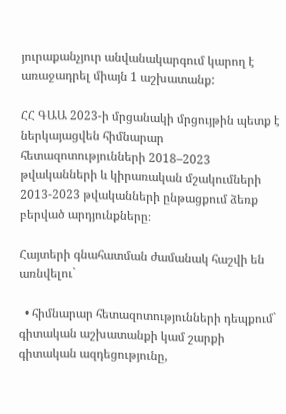յուրաքանչյուր անվանակարգում կարող է առաջադրել միայն 1 աշխատանք:

ՀՀ ԳԱԱ 2023-ի մրցանակի մրցույթին պետք է ներկայացվեն հիմնարար հետազոտությունների 2018–2023 թվականների և կիրառական մշակումների 2013-2023 թվականների ընթացքում ձեռք բերված արդյունքները։

Հայտերի գնահատման ժամանակ հաշվի են առնվելու`

  • հիմնարար հետազոտությունների դեպքում` գիտական աշխատանքի կամ շարքի գիտական ազդեցությունը,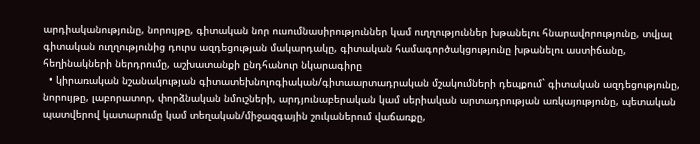արդիականությունը, նորույթը, գիտական նոր ուսումնասիրություններ կամ ուղղություններ խթանելու հնարավորությունը, տվյալ գիտական ուղղությունից դուրս ազդեցության մակարդակը, գիտական համագործակցությունը խթանելու աստիճանը, հեղինակների ներդրումը, աշխատանքի ընդհանուր նկարագիրը
  • կիրառական նշանակության գիտատեխնոլոգիական/գիտաարտադրական մշակումների դեպքում` գիտական ազդեցությունը, նորույթը, լաբորատոր, փորձնական նմուշների, արդյունաբերական կամ սերիական արտադրության առկայությունը, պետական պատվերով կատարումը կամ տեղական/միջազգային շուկաներում վաճառքը,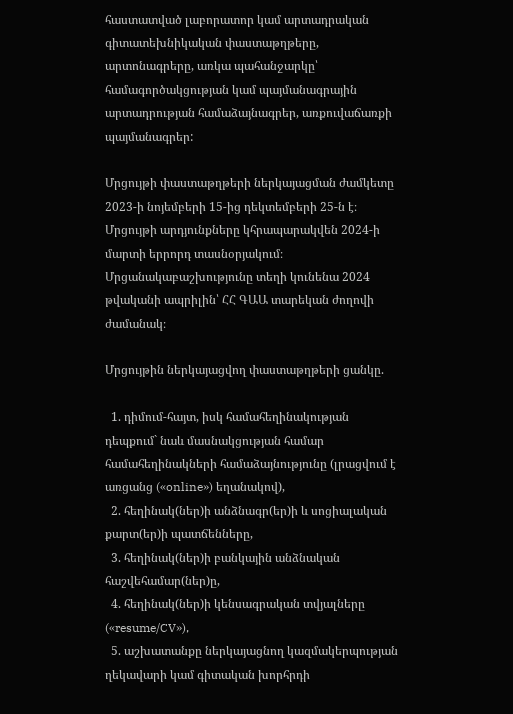հաստատված լաբորատոր կամ արտադրական գիտատեխնիկական փաստաթղթերը, արտոնագրերը, առկա պահանջարկը՝ համագործակցության կամ պայմանագրային արտադրության համաձայնագրեր, առքուվաճառքի պայմանագրեր:

Մրցույթի փաստաթղթերի ներկայացման ժամկետը 2023-ի նոյեմբերի 15-ից դեկտեմբերի 25-ն է։ Մրցույթի արդյունքները կհրապարակվեն 2024-ի մարտի երրորդ տասնօրյակում։ Մրցանակաբաշխությունը տեղի կունենա 2024 թվականի ապրիլին՝ ՀՀ ԳԱԱ տարեկան ժողովի ժամանակ։

Մրցույթին ներկայացվող փաստաթղթերի ցանկը.

  1. դիմում-հայտ, իսկ համահեղինակության դեպքում` նաև մասնակցության համար համահեղինակների համաձայնությունը (լրացվում է առցանց («online») եղանակով),
  2. հեղինակ(ներ)ի անձնագր(եր)ի և սոցիալական քարտ(եր)ի պատճենները,
  3. հեղինակ(ներ)ի բանկային անձնական հաշվեհամար(ներ)ը,
  4. հեղինակ(ներ)ի կենսագրական տվյալները («resume/CV»),
  5. աշխատանքը ներկայացնող կազմակերպության ղեկավարի կամ գիտական խորհրդի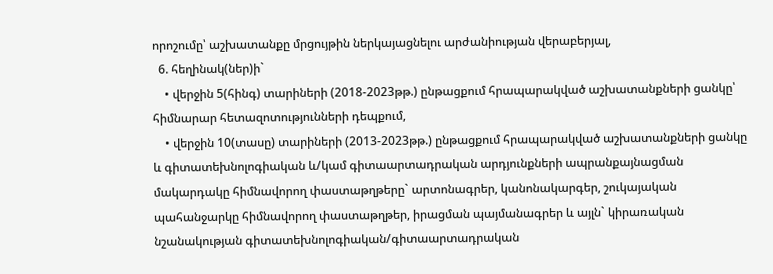որոշումը՝ աշխատանքը մրցույթին ներկայացնելու արժանիության վերաբերյալ,
  6. հեղինակ(ներ)ի`
    • վերջին 5(հինգ) տարիների (2018-2023թթ.) ընթացքում հրապարակված աշխատանքների ցանկը՝ հիմնարար հետազոտությունների դեպքում,
    • վերջին 10(տասը) տարիների (2013-2023թթ.) ընթացքում հրապարակված աշխատանքների ցանկը և գիտատեխնոլոգիական և/կամ գիտաարտադրական արդյունքների ապրանքայնացման մակարդակը հիմնավորող փաստաթղթերը` արտոնագրեր, կանոնակարգեր, շուկայական պահանջարկը հիմնավորող փաստաթղթեր, իրացման պայմանագրեր և այլն` կիրառական նշանակության գիտատեխնոլոգիական/գիտաարտադրական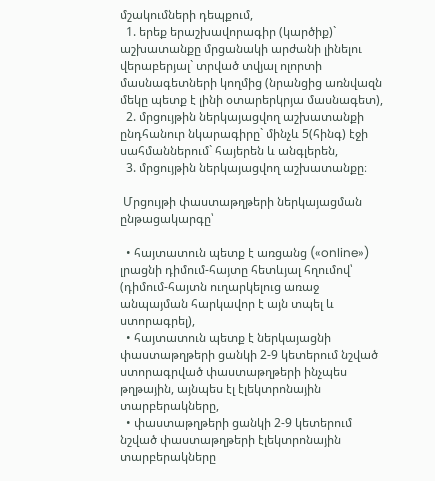մշակումների դեպքում,
  1. երեք երաշխավորագիր (կարծիք)` աշխատանքը մրցանակի արժանի լինելու վերաբերյալ` տրված տվյալ ոլորտի մասնագետների կողմից (նրանցից առնվազն մեկը պետք է լինի օտարերկրյա մասնագետ),
  2. մրցույթին ներկայացվող աշխատանքի ընդհանուր նկարագիրը` մինչև 5(հինգ) էջի սահմաններում` հայերեն և անգլերեն,
  3. մրցույթին ներկայացվող աշխատանքը։

 Մրցույթի փաստաթղթերի ներկայացման ընթացակարգը՝

  • հայտատուն պետք է առցանց («online») լրացնի դիմում-հայտը հետևյալ հղումով՝ (դիմում-հայտն ուղարկելուց առաջ անպայման հարկավոր է այն տպել և ստորագրել),
  • հայտատուն պետք է ներկայացնի փաստաթղթերի ցանկի 2-9 կետերում նշված ստորագրված փաստաթղթերի ինչպես թղթային, այնպես էլ էլեկտրոնային տարբերակները,
  • փաստաթղթերի ցանկի 2-9 կետերում նշված փաստաթղթերի էլեկտրոնային տարբերակները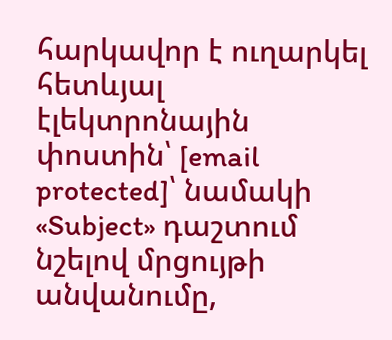հարկավոր է ուղարկել հետևյալ էլեկտրոնային փոստին՝ [email protected]՝ նամակի «Subject» դաշտում նշելով մրցույթի անվանումը,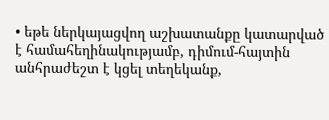• եթե ներկայացվող աշխատանքը կատարված է համահեղինակությամբ, դիմում-հայտին անհրաժեշտ է կցել տեղեկանք,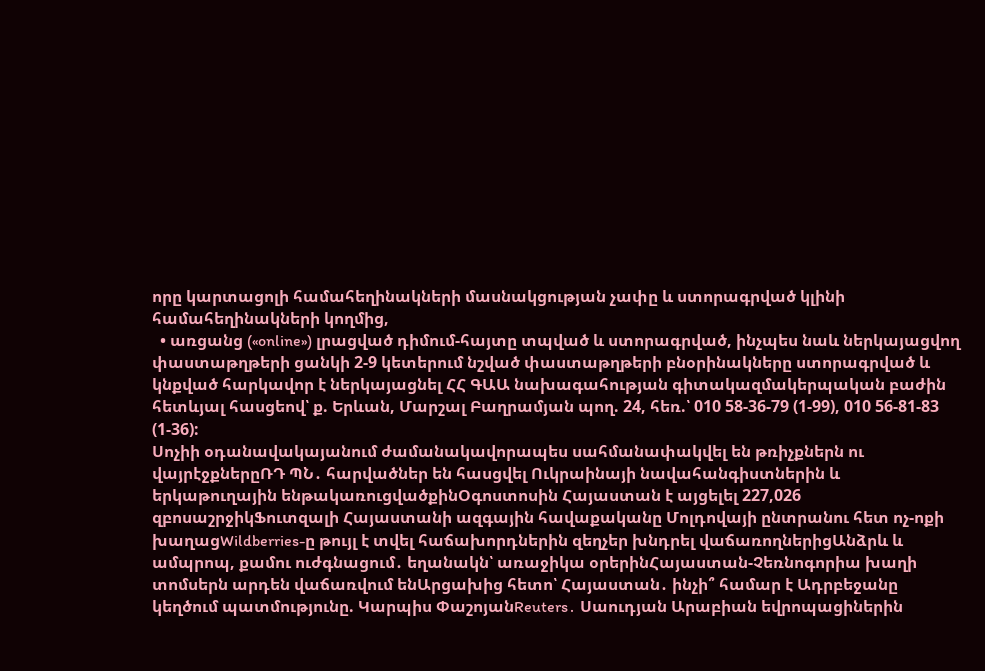որը կարտացոլի համահեղինակների մասնակցության չափը և ստորագրված կլինի համահեղինակների կողմից,
  • առցանց («online») լրացված դիմում-հայտը տպված և ստորագրված, ինչպես նաև ներկայացվող փաստաթղթերի ցանկի 2-9 կետերում նշված փաստաթղթերի բնօրինակները ստորագրված և կնքված հարկավոր է ներկայացնել ՀՀ ԳԱԱ նախագահության գիտակազմակերպական բաժին հետևյալ հասցեով՝ ք. Երևան, Մարշալ Բաղրամյան պող. 24, հեռ.՝ 010 58-36-79 (1-99), 010 56-81-83 (1-36):
Սոչիի օդանավակայանում ժամանակավորապես սահմանափակվել են թռիչքներն ու վայրէջքներըՌԴ ՊՆ․ հարվածներ են հասցվել Ուկրաինայի նավահանգիստներին և երկաթուղային ենթակառուցվածքինՕգոստոսին Հայաստան է այցելել 227,026 զբոսաշրջիկՖուտզալի Հայաստանի ազգային հավաքականը Մոլդովայի ընտրանու հետ ոչ-ոքի խաղացWildberries-ը թույլ է տվել հաճախորդներին զեղչեր խնդրել վաճառողներիցԱնձրև և ամպրոպ, քամու ուժգնացում․ եղանակն՝ առաջիկա օրերինՀայաստան-Չեռնոգորիա խաղի տոմսերն արդեն վաճառվում ենԱրցախից հետո՝ Հայաստան․ ինչի՞ համար է Ադրբեջանը կեղծում պատմությունը. Կարպիս ՓաշոյանReuters․ Սաուդյան Արաբիան եվրոպացիներին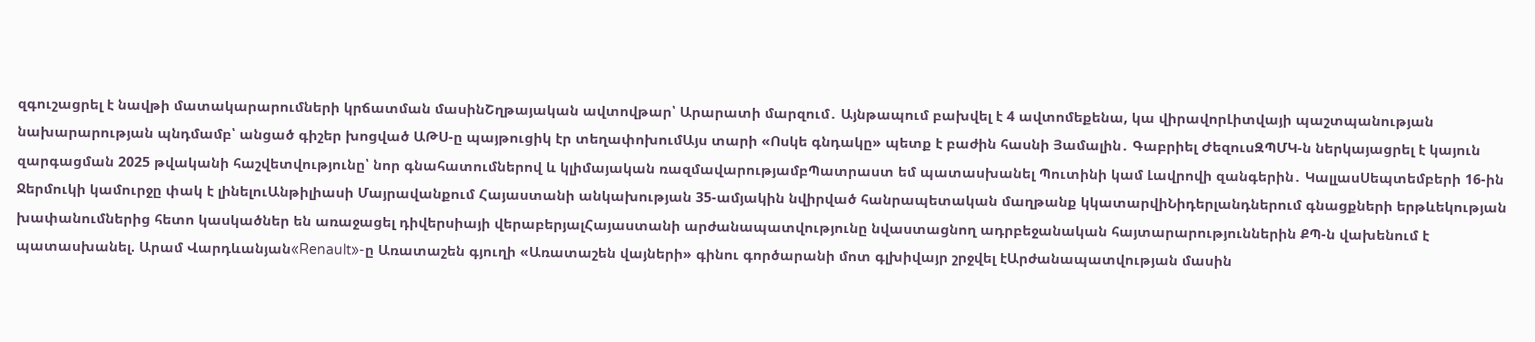զգուշացրել է նավթի մատակարարումների կրճատման մասինՇղթայական ավտովթար՝ Արարատի մարզում․ Այնթապում բախվել է 4 ավտոմեքենա, կա վիրավորԼիտվայի պաշտպանության նախարարության պնդմամբ՝ անցած գիշեր խոցված ԱԹՍ-ը պայթուցիկ էր տեղափոխումԱյս տարի «Ոսկե գնդակը» պետք է բաժին հասնի Յամալին․ Գաբրիել ԺեզուսԶՊՄԿ-ն ներկայացրել է կայուն զարգացման 2025 թվականի հաշվետվությունը՝ նոր գնահատումներով և կլիմայական ռազմավարությամբՊատրաստ եմ պատասխանել Պուտինի կամ Լավրովի զանգերին․ ԿալլասՍեպտեմբերի 16-ին Ջերմուկի կամուրջը փակ է լինելուԱնթիլիասի Մայրավանքում Հայաստանի անկախության 35-ամյակին նվիրված հանրապետական մաղթանք կկատարվիՆիդերլանդներում գնացքների երթևեկության խափանումներից հետո կասկածներ են առաջացել դիվերսիայի վերաբերյալՀայաստանի արժանապատվությունը նվաստացնող ադրբեջանական հայտարարություններին ՔՊ-ն վախենում է պատասխանել. Արամ Վարդևանյան«Renault»-ը Առատաշեն գյուղի «Առատաշեն վայների» գինու գործարանի մոտ գլխիվայր շրջվել էԱրժանապատվության մասին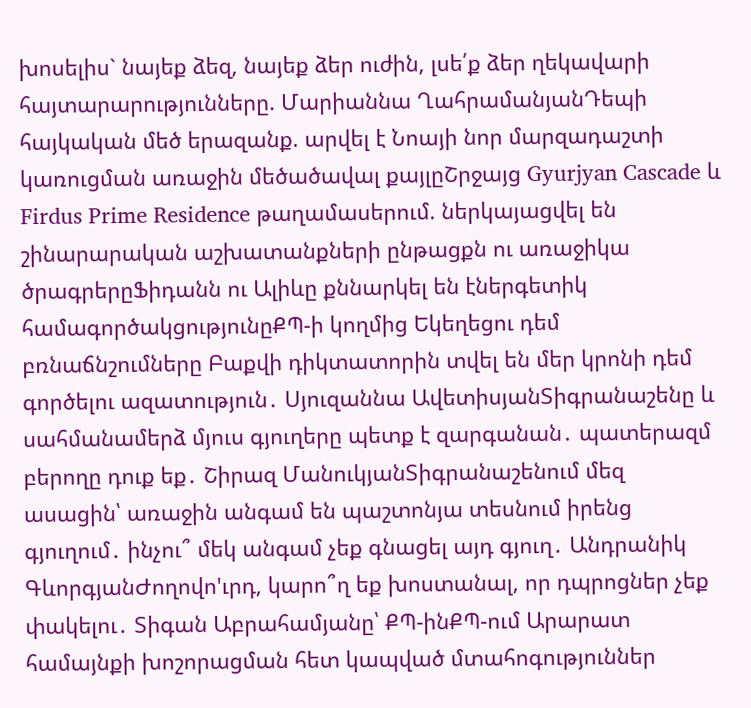խոսելիս` նայեք ձեզ, նայեք ձեր ուժին, լսե՛ք ձեր ղեկավարի հայտարարությունները. Մարիաննա ՂահրամանյանԴեպի հայկական մեծ երազանք. արվել է Նոայի նոր մարզադաշտի կառուցման առաջին մեծածավալ քայլըՇրջայց Gyurjyan Cascade և Firdus Prime Residence թաղամասերում. ներկայացվել են շինարարական աշխատանքների ընթացքն ու առաջիկա ծրագրերըՖիդանն ու Ալիևը քննարկել են էներգետիկ համագործակցությունըՔՊ-ի կողմից Եկեղեցու դեմ բռնաճնշումները Բաքվի դիկտատորին տվել են մեր կրոնի դեմ գործելու ազատություն․ Սյուզաննա ԱվետիսյանՏիգրանաշենը և սահմանամերձ մյուս գյուղերը պետք է զարգանան․ պատերազմ բերողը դուք եք․ Շիրազ ՄանուկյանՏիգրանաշենում մեզ ասացին՝ առաջին անգամ են պաշտոնյա տեսնում իրենց գյուղում․ ինչու՞ մեկ անգամ չեք գնացել այդ գյուղ․ Անդրանիկ ԳևորգյանԺողովո'ւրդ, կարո՞ղ եք խոստանալ, որ դպրոցներ չեք փակելու․ Տիգան Աբրահամյանը՝ ՔՊ-ինՔՊ-ում Արարատ համայնքի խոշորացման հետ կապված մտահոգություններ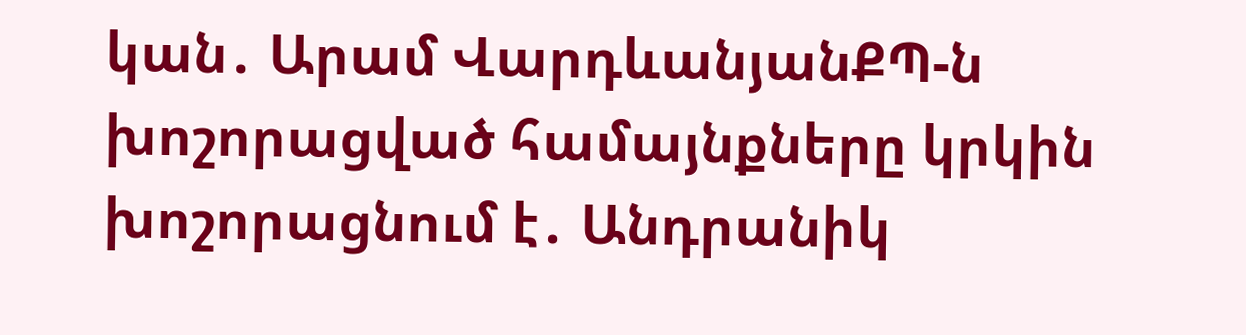կան․ Արամ ՎարդևանյանՔՊ-ն խոշորացված համայնքները կրկին խոշորացնում է․ Անդրանիկ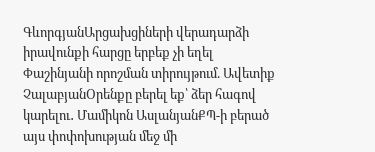ԳևորգյանԱրցախցիների վերադարձի իրավունքի հարցը երբեք չի եղել Փաշինյանի որոշման տիրույթում. Ավետիք ՉալաբյանՕրենքը բերել եք՝ ձեր հագով կարելու․ Մամիկոն ԱսլանյանՔՊ-ի բերած այս փոփոխության մեջ մի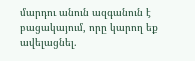մարդու անուն ազգանուն է բացակայում, որը կարող եք ավելացնել.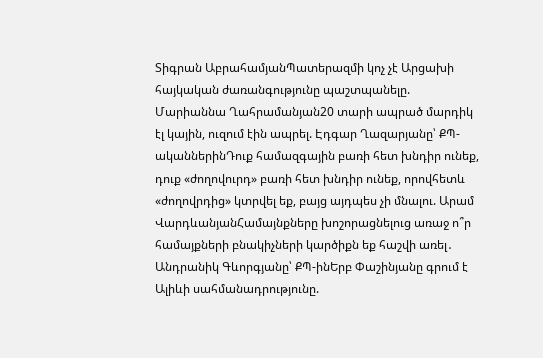Տիգրան ԱբրահամյանՊատերազմի կոչ չէ Արցախի հայկական ժառանգությունը պաշտպանելը. Մարիաննա Ղահրամանյան20 տարի ապրած մարդիկ էլ կային, ուզում էին ապրել. Էդգար Ղազարյանը՝ ՔՊ-ականներինԴուք համազգային բառի հետ խնդիր ունեք, դուք «ժողովուրդ» բառի հետ խնդիր ունեք, որովհետև «ժողովրդից» կտրվել եք, բայց այդպես չի մնալու. Արամ ՎարդևանյանՀամայնքները խոշորացնելուց առաջ ո՞ր համայքների բնակիչների կարծիքն եք հաշվի առել․ Անդրանիկ Գևորգյանը՝ ՔՊ-ինԵրբ Փաշինյանը գրում է Ալիևի սահմանադրությունը.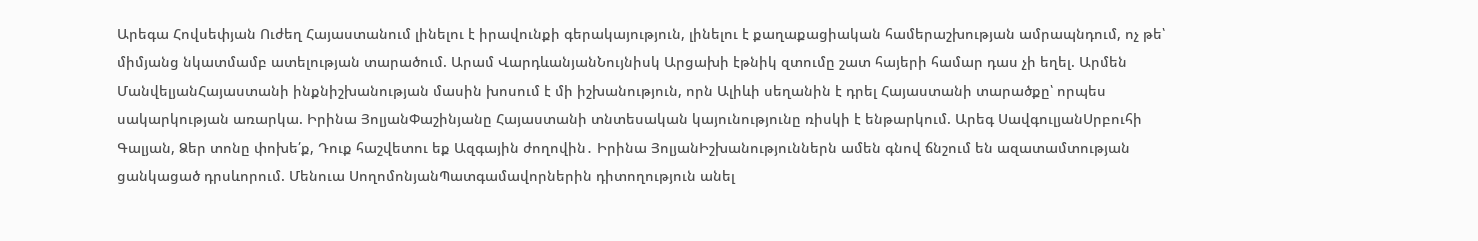Արեգա Հովսեփյան Ուժեղ Հայաստանում լինելու է իրավունքի գերակայություն, լինելու է քաղաքացիական համերաշխության ամրապնդում, ոչ թե՝ միմյանց նկատմամբ ատելության տարածում. Արամ ՎարդևանյանՆույնիսկ Արցախի էթնիկ զտումը շատ հայերի համար դաս չի եղել. Արմեն ՄանվելյանՀայաստանի ինքնիշխանության մասին խոսում է մի իշխանություն, որն Ալիևի սեղանին է դրել Հայաստանի տարածքը՝ որպես սակարկության առարկա. Իրինա ՅոլյանՓաշինյանը Հայաստանի տնտեսական կայունությունը ռիսկի է ենթարկում. Արեգ ՍավգուլյանՍրբուհի Գալյան, Ձեր տոնը փոխե՛ք, Դուք հաշվետու եք Ազգային ժողովին․ Իրինա ՅոլյանԻշխանություններն ամեն գնով ճնշում են ազատամտության ցանկացած դրսևորում. Մենուա ՍողոմոնյանՊատգամավորներին դիտողություն անել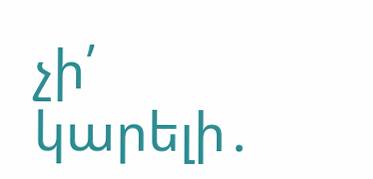չի՛ կարելի․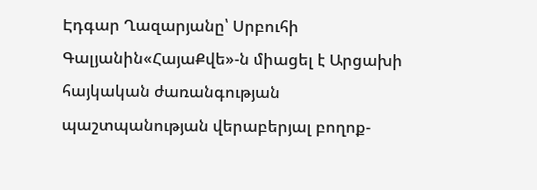Էդգար Ղազարյանը՝ Սրբուհի Գալյանին«ՀայաՔվե»-ն միացել է Արցախի հայկական ժառանգության պաշտպանության վերաբերյալ բողոք-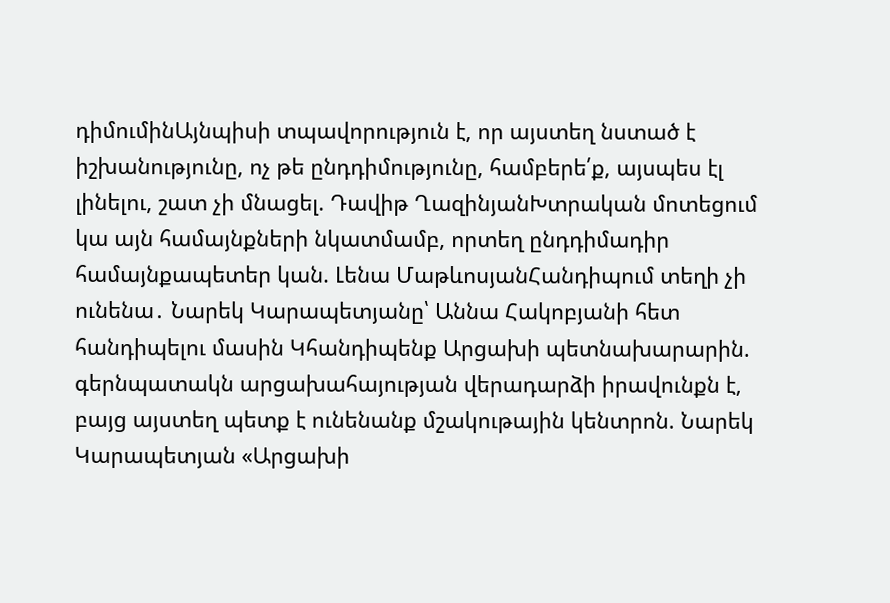դիմումինԱյնպիսի տպավորություն է, որ այստեղ նստած է իշխանությունը, ոչ թե ընդդիմությունը, համբերե՛ք, այսպես էլ լինելու, շատ չի մնացել. Դավիթ ՂազինյանԽտրական մոտեցում կա այն համայնքների նկատմամբ, որտեղ ընդդիմադիր համայնքապետեր կան. Լենա ՄաթևոսյանՀանդիպում տեղի չի ունենա․ Նարեկ Կարապետյանը՝ Աննա Հակոբյանի հետ հանդիպելու մասին Կհանդիպենք Արցախի պետնախարարին. գերնպատակն արցախահայության վերադարձի իրավունքն է, բայց այստեղ պետք է ունենանք մշակութային կենտրոն. Նարեկ Կարապետյան «Արցախի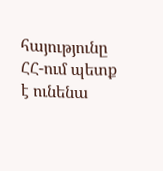հայությունը ՀՀ-ում պետք է ունենա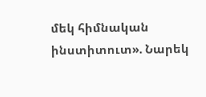մեկ հիմնական ինստիտուտ». Նարեկ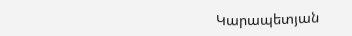Կարապետյան